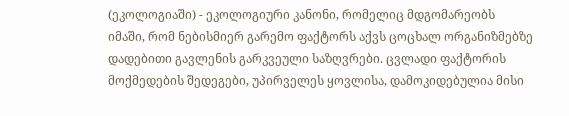(ეკოლოგიაში) - ეკოლოგიური კანონი, რომელიც მდგომარეობს იმაში, რომ ნებისმიერ გარემო ფაქტორს აქვს ცოცხალ ორგანიზმებზე დადებითი გავლენის გარკვეული საზღვრები. ცვლადი ფაქტორის მოქმედების შედეგები, უპირველეს ყოვლისა, დამოკიდებულია მისი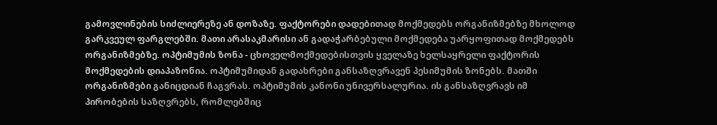გამოვლინების სიძლიერეზე ან დოზაზე. ფაქტორები დადებითად მოქმედებს ორგანიზმებზე მხოლოდ გარკვეულ ფარგლებში. მათი არასაკმარისი ან გადაჭარბებული მოქმედება უარყოფითად მოქმედებს ორგანიზმებზე. ოპტიმუმის ზონა - ცხოველმოქმედებისთვის ყველაზე ხელსაყრელი ფაქტორის მოქმედების დიაპაზონია. ოპტიმუმიდან გადახრები განსაზღვრავენ პესიმუმის ზონებს. მათში ორგანიზმები განიცდიან ჩაგვრას. ოპტიმუმის კანონი უნივერსალურია. ის განსაზღვრავს იმ პირობების საზღვრებს, რომლებშიც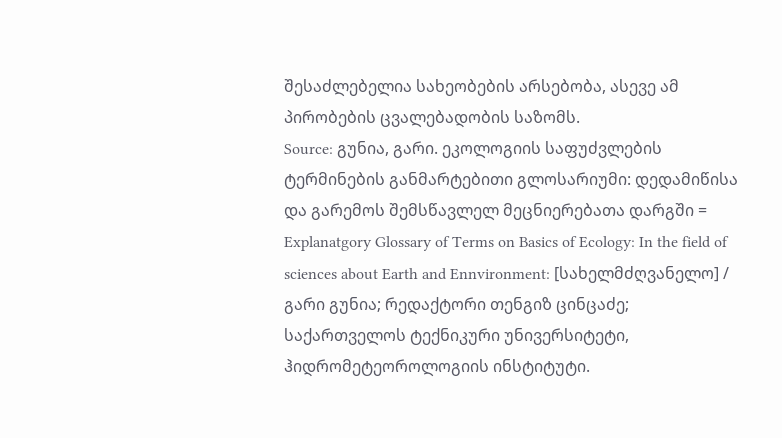შესაძლებელია სახეობების არსებობა, ასევე ამ პირობების ცვალებადობის საზომს.
Source: გუნია, გარი. ეკოლოგიის საფუძვლების ტერმინების განმარტებითი გლოსარიუმი: დედამიწისა და გარემოს შემსწავლელ მეცნიერებათა დარგში = Explanatgory Glossary of Terms on Basics of Ecology: In the field of sciences about Earth and Ennvironment: [სახელმძღვანელო] / გარი გუნია; რედაქტორი თენგიზ ცინცაძე; საქართველოს ტექნიკური უნივერსიტეტი, ჰიდრომეტეოროლოგიის ინსტიტუტი.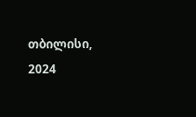თბილისი, 2024